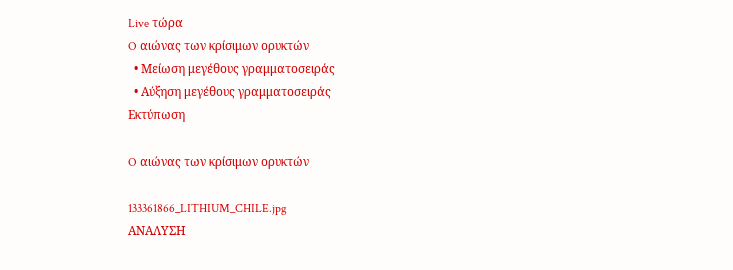Live τώρα
O αιώνας των κρίσιμων ορυκτών
  • Μείωση μεγέθους γραμματοσειράς
  • Αύξηση μεγέθους γραμματοσειράς
Εκτύπωση

O αιώνας των κρίσιμων ορυκτών

133361866_LITHIUM_CHILE.jpg
ΑΝΑΛΥΣΗ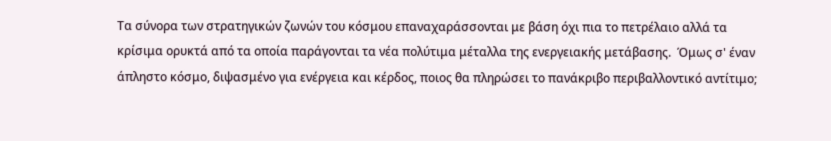Τα σύνορα των στρατηγικών ζωνών του κόσμου επαναχαράσσονται με βάση όχι πια το πετρέλαιο αλλά τα κρίσιμα ορυκτά από τα οποία παράγονται τα νέα πολύτιμα μέταλλα της ενεργειακής μετάβασης.  Όμως σ' έναν άπληστο κόσμο, διψασμένο για ενέργεια και κέρδος, ποιος θα πληρώσει το πανάκριβο περιβαλλοντικό αντίτιμο;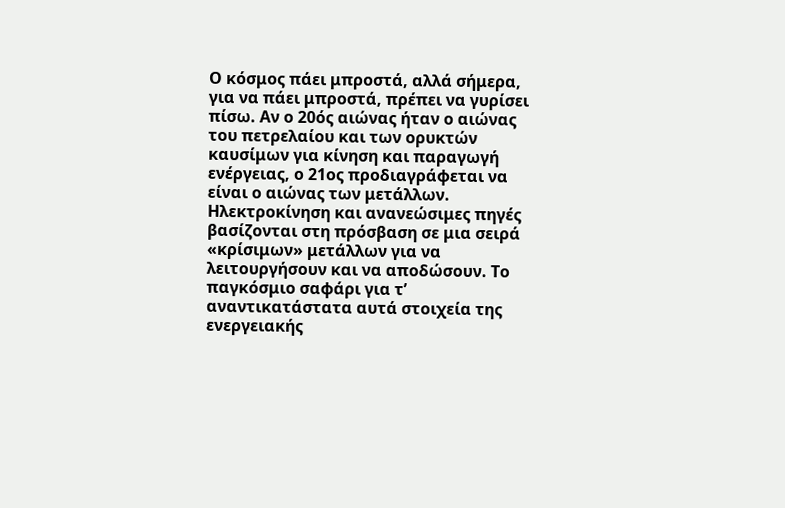Ο κόσμος πάει μπροστά, αλλά σήμερα, για να πάει μπροστά, πρέπει να γυρίσει πίσω. Αν ο 20ός αιώνας ήταν ο αιώνας του πετρελαίου και των ορυκτών καυσίμων για κίνηση και παραγωγή ενέργειας, ο 21ος προδιαγράφεται να είναι ο αιώνας των μετάλλων. Ηλεκτροκίνηση και ανανεώσιμες πηγές βασίζονται στη πρόσβαση σε μια σειρά «κρίσιμων» μετάλλων για να λειτουργήσουν και να αποδώσουν. Το παγκόσμιο σαφάρι για τ’ αναντικατάστατα αυτά στοιχεία της ενεργειακής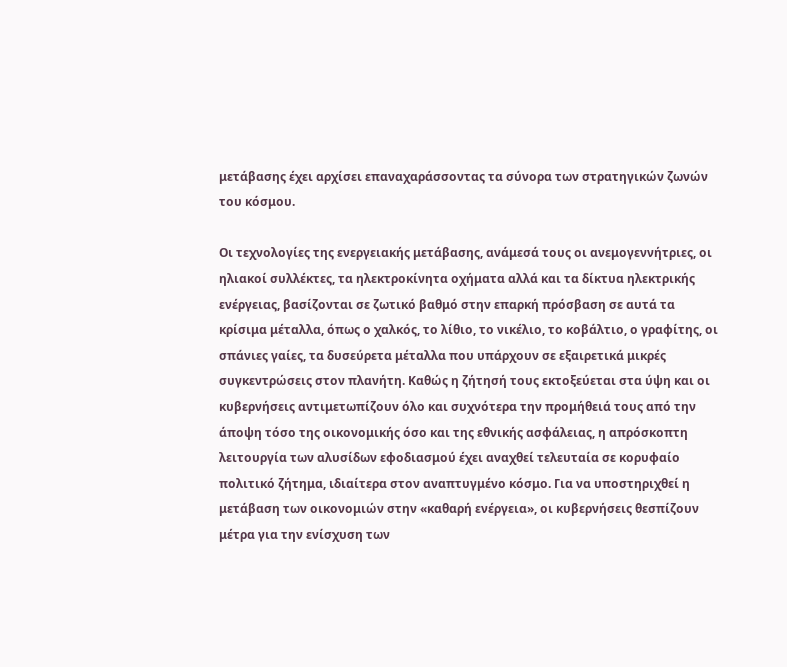μετάβασης έχει αρχίσει επαναχαράσσοντας τα σύνορα των στρατηγικών ζωνών του κόσμου.

Οι τεχνολογίες της ενεργειακής μετάβασης, ανάμεσά τους οι ανεμογεννήτριες, οι ηλιακοί συλλέκτες, τα ηλεκτροκίνητα οχήματα αλλά και τα δίκτυα ηλεκτρικής ενέργειας, βασίζονται σε ζωτικό βαθμό στην επαρκή πρόσβαση σε αυτά τα κρίσιμα μέταλλα, όπως ο χαλκός, το λίθιο, το νικέλιο, το κοβάλτιο, ο γραφίτης, οι σπάνιες γαίες, τα δυσεύρετα μέταλλα που υπάρχουν σε εξαιρετικά μικρές συγκεντρώσεις στον πλανήτη. Καθώς η ζήτησή τους εκτοξεύεται στα ύψη και οι κυβερνήσεις αντιμετωπίζουν όλο και συχνότερα την προμήθειά τους από την άποψη τόσο της οικονομικής όσο και της εθνικής ασφάλειας, η απρόσκοπτη λειτουργία των αλυσίδων εφοδιασμού έχει αναχθεί τελευταία σε κορυφαίο πολιτικό ζήτημα, ιδιαίτερα στον αναπτυγμένο κόσμο. Για να υποστηριχθεί η μετάβαση των οικονομιών στην «καθαρή ενέργεια», οι κυβερνήσεις θεσπίζουν μέτρα για την ενίσχυση των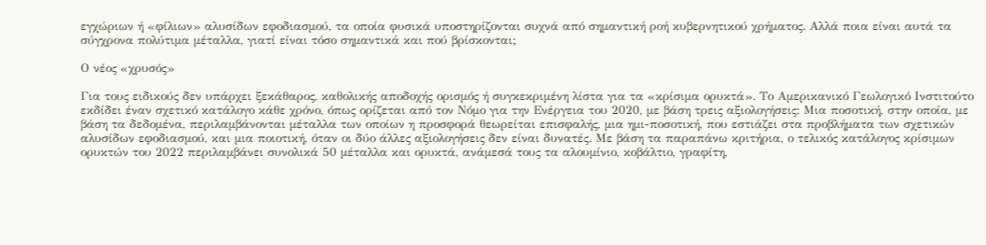εγχώριων ή «φίλιων» αλυσίδων εφοδιασμού, τα οποία φυσικά υποστηρίζονται συχνά από σημαντική ροή κυβερνητικού χρήματος. Αλλά ποια είναι αυτά τα σύγχρονα πολύτιμα μέταλλα, γιατί είναι τόσο σημαντικά και πού βρίσκονται;

Ο νέος «χρυσός»

Για τους ειδικούς δεν υπάρχει ξεκάθαρος, καθολικής αποδοχής ορισμός ή συγκεκριμένη λίστα για τα «κρίσιμα ορυκτά». Το Αμερικανικό Γεωλογικό Ινστιτούτο εκδίδει έναν σχετικό κατάλογο κάθε χρόνο, όπως ορίζεται από τον Νόμο για την Ενέργεια του 2020, με βάση τρεις αξιολογήσεις: Μια ποσοτική, στην οποία, με βάση τα δεδομένα, περιλαμβάνονται μέταλλα των οποίων η προσφορά θεωρείται επισφαλής, μια ημι-ποσοτική, που εστιάζει στα προβλήματα των σχετικών αλυσίδων εφοδιασμού, και μια ποιοτική, όταν οι δύο άλλες αξιολογήσεις δεν είναι δυνατές. Με βάση τα παραπάνω κριτήρια, ο τελικός κατάλογος κρίσιμων ορυκτών του 2022 περιλαμβάνει συνολικά 50 μέταλλα και ορυκτά, ανάμεσά τους τα αλουμίνιο, κοβάλτιο, γραφίτη,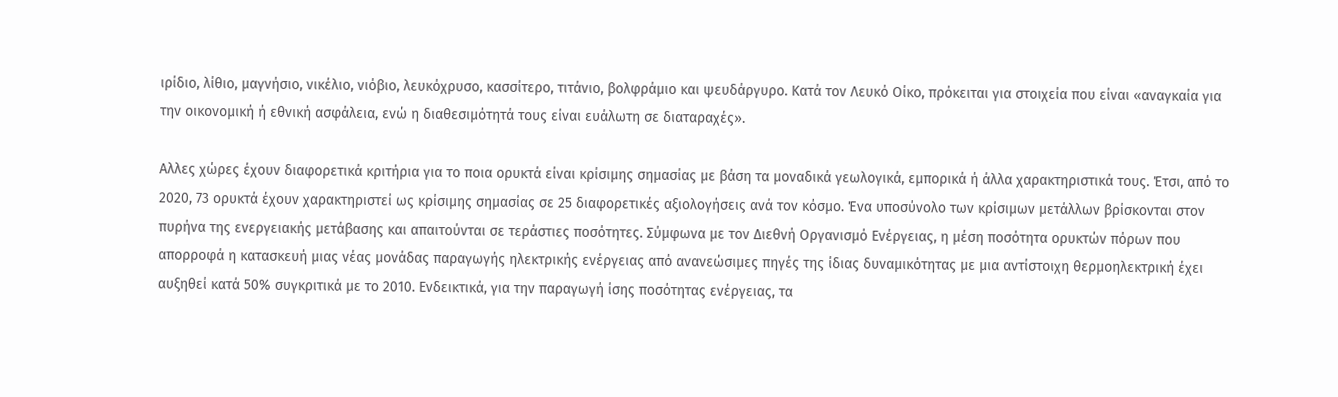ιρίδιο, λίθιο, μαγνήσιο, νικέλιο, νιόβιο, λευκόχρυσο, κασσίτερο, τιτάνιο, βολφράμιο και ψευδάργυρο. Κατά τον Λευκό Οίκο, πρόκειται για στοιχεία που είναι «αναγκαία για την οικονομική ή εθνική ασφάλεια, ενώ η διαθεσιμότητά τους είναι ευάλωτη σε διαταραχές».

Αλλες χώρες έχουν διαφορετικά κριτήρια για το ποια ορυκτά είναι κρίσιμης σημασίας με βάση τα μοναδικά γεωλογικά, εμπορικά ή άλλα χαρακτηριστικά τους. Έτσι, από το 2020, 73 ορυκτά έχουν χαρακτηριστεί ως κρίσιμης σημασίας σε 25 διαφορετικές αξιολογήσεις ανά τον κόσμο. Ένα υποσύνολο των κρίσιμων μετάλλων βρίσκονται στον πυρήνα της ενεργειακής μετάβασης και απαιτούνται σε τεράστιες ποσότητες. Σύμφωνα με τον Διεθνή Οργανισμό Ενέργειας, η μέση ποσότητα ορυκτών πόρων που απορροφά η κατασκευή μιας νέας μονάδας παραγωγής ηλεκτρικής ενέργειας από ανανεώσιμες πηγές της ίδιας δυναμικότητας με μια αντίστοιχη θερμοηλεκτρική έχει αυξηθεί κατά 50% συγκριτικά με το 2010. Ενδεικτικά, για την παραγωγή ίσης ποσότητας ενέργειας, τα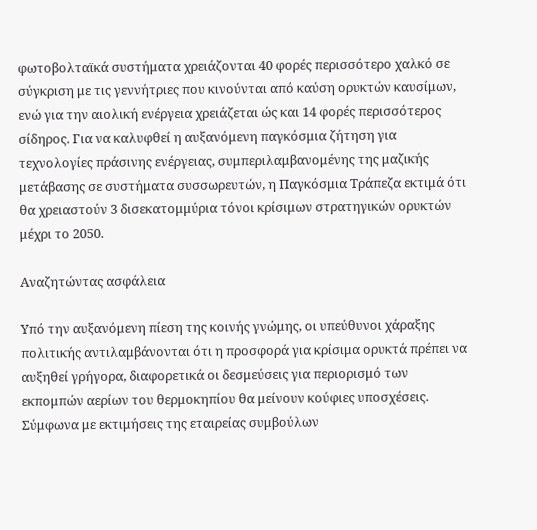φωτοβολταϊκά συστήματα χρειάζονται 40 φορές περισσότερο χαλκό σε σύγκριση με τις γεννήτριες που κινούνται από καύση ορυκτών καυσίμων, ενώ για την αιολική ενέργεια χρειάζεται ώς και 14 φορές περισσότερος σίδηρος. Για να καλυφθεί η αυξανόμενη παγκόσμια ζήτηση για τεχνολογίες πράσινης ενέργειας, συμπεριλαμβανομένης της μαζικής μετάβασης σε συστήματα συσσωρευτών, η Παγκόσμια Τράπεζα εκτιμά ότι θα χρειαστούν 3 δισεκατομμύρια τόνοι κρίσιμων στρατηγικών ορυκτών μέχρι το 2050.

Αναζητώντας ασφάλεια

Υπό την αυξανόμενη πίεση της κοινής γνώμης, οι υπεύθυνοι χάραξης πολιτικής αντιλαμβάνονται ότι η προσφορά για κρίσιμα ορυκτά πρέπει να αυξηθεί γρήγορα, διαφορετικά οι δεσμεύσεις για περιορισμό των εκπομπών αερίων του θερμοκηπίου θα μείνουν κούφιες υποσχέσεις. Σύμφωνα με εκτιμήσεις της εταιρείας συμβούλων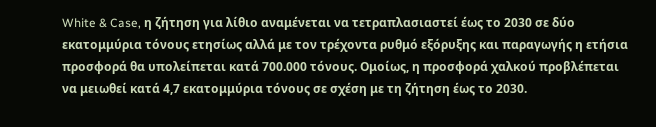White & Case, η ζήτηση για λίθιο αναμένεται να τετραπλασιαστεί έως το 2030 σε δύο εκατομμύρια τόνους ετησίως αλλά με τον τρέχοντα ρυθμό εξόρυξης και παραγωγής η ετήσια προσφορά θα υπολείπεται κατά 700.000 τόνους. Ομοίως, η προσφορά χαλκού προβλέπεται να μειωθεί κατά 4,7 εκατομμύρια τόνους σε σχέση με τη ζήτηση έως το 2030.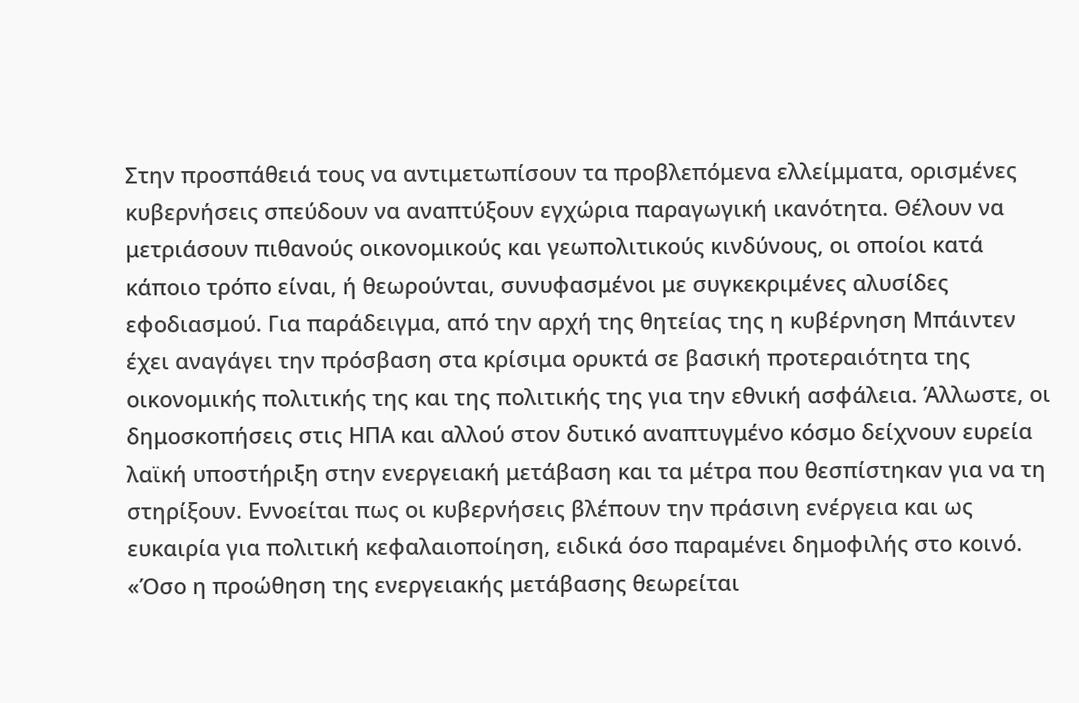Στην προσπάθειά τους να αντιμετωπίσουν τα προβλεπόμενα ελλείμματα, ορισμένες κυβερνήσεις σπεύδουν να αναπτύξουν εγχώρια παραγωγική ικανότητα. Θέλουν να μετριάσουν πιθανούς οικονομικούς και γεωπολιτικούς κινδύνους, οι οποίοι κατά κάποιο τρόπο είναι, ή θεωρούνται, συνυφασμένοι με συγκεκριμένες αλυσίδες εφοδιασμού. Για παράδειγμα, από την αρχή της θητείας της η κυβέρνηση Μπάιντεν έχει αναγάγει την πρόσβαση στα κρίσιμα ορυκτά σε βασική προτεραιότητα της οικονομικής πολιτικής της και της πολιτικής της για την εθνική ασφάλεια. Άλλωστε, οι δημοσκοπήσεις στις ΗΠΑ και αλλού στον δυτικό αναπτυγμένο κόσμο δείχνουν ευρεία λαϊκή υποστήριξη στην ενεργειακή μετάβαση και τα μέτρα που θεσπίστηκαν για να τη στηρίξουν. Εννοείται πως οι κυβερνήσεις βλέπουν την πράσινη ενέργεια και ως ευκαιρία για πολιτική κεφαλαιοποίηση, ειδικά όσο παραμένει δημοφιλής στο κοινό. «Όσο η προώθηση της ενεργειακής μετάβασης θεωρείται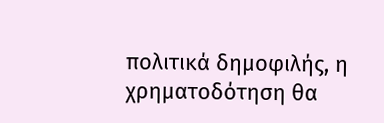πολιτικά δημοφιλής, η χρηματοδότηση θα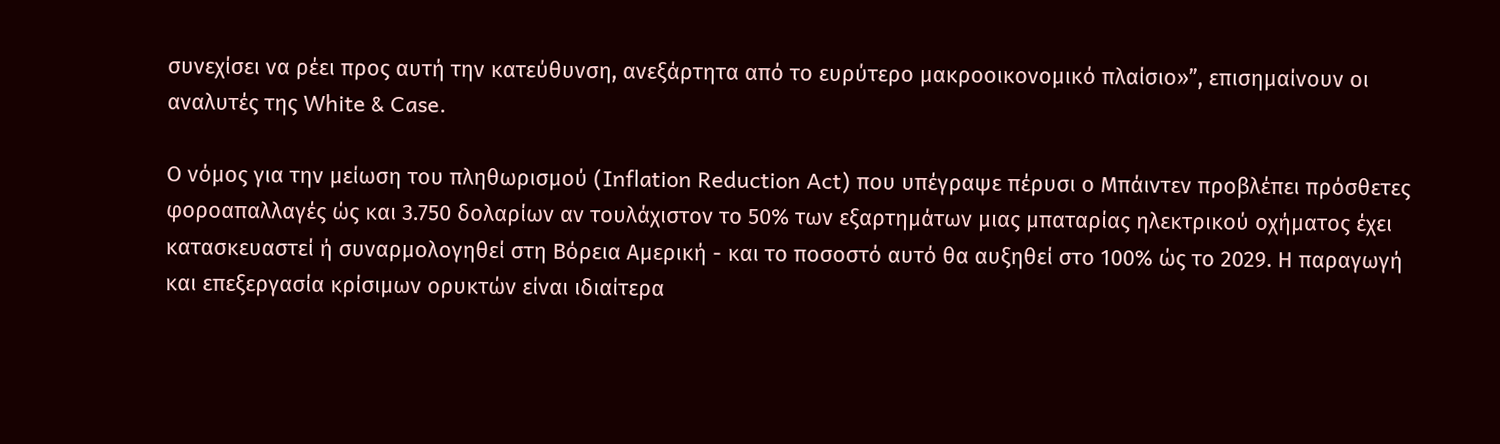συνεχίσει να ρέει προς αυτή την κατεύθυνση, ανεξάρτητα από το ευρύτερο μακροοικονομικό πλαίσιο»”, επισημαίνουν οι αναλυτές της White & Case.

Ο νόμος για την μείωση του πληθωρισμού (Inflation Reduction Act) που υπέγραψε πέρυσι ο Μπάιντεν προβλέπει πρόσθετες φοροαπαλλαγές ώς και 3.750 δολαρίων αν τουλάχιστον το 50% των εξαρτημάτων μιας μπαταρίας ηλεκτρικού οχήματος έχει κατασκευαστεί ή συναρμολογηθεί στη Βόρεια Αμερική - και το ποσοστό αυτό θα αυξηθεί στο 100% ώς το 2029. Η παραγωγή και επεξεργασία κρίσιμων ορυκτών είναι ιδιαίτερα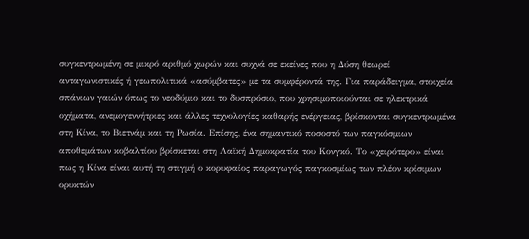συγκεντρωμένη σε μικρό αριθμό χωρών και συχνά σε εκείνες που η Δύση θεωρεί ανταγωνιστικές ή γεωπολιτικά «ασύμβατες» με τα συμφέροντά της. Για παράδειγμα, στοιχεία σπάνιων γαιών όπως το νεοδύμιο και το δυσπρόσιο, που χρησιμοποιούνται σε ηλεκτρικά οχήματα, ανεμογεννήτριες και άλλες τεχνολογίες καθαρής ενέργειας, βρίσκονται συγκεντρωμένα στη Κίνα, το Βιετνάμ και τη Ρωσία. Επίσης, ένα σημαντικό ποσοστό των παγκόσμιων αποθεμάτων κοβαλτίου βρίσκεται στη Λαϊκή Δημοκρατία του Κονγκό. Το «χειρότερο» είναι πως η Κίνα είναι αυτή τη στιγμή ο κορυφαίος παραγωγός παγκοσμίως των πλέον κρίσιμων ορυκτών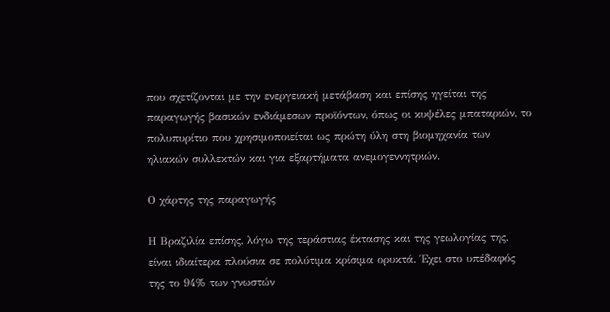που σχετίζονται με την ενεργειακή μετάβαση και επίσης ηγείται της παραγωγής βασικών ενδιάμεσων προϊόντων, όπως οι κυψέλες μπαταριών, το πολυπυρίτιο που χρησιμοποιείται ως πρώτη ύλη στη βιομηχανία των ηλιακών συλλεκτών και για εξαρτήματα ανεμογεννητριών.

Ο χάρτης της παραγωγής

Η Βραζιλία επίσης, λόγω της τεράστιας έκτασης και της γεωλογίας της, είναι ιδιαίτερα πλούσια σε πολύτιμα κρίσιμα ορυκτά. Έχει στο υπέδαφός της το 94% των γνωστών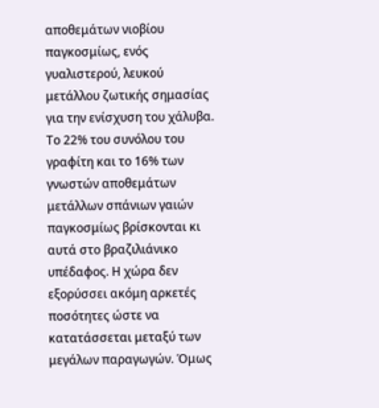αποθεμάτων νιοβίου παγκοσμίως, ενός γυαλιστερού, λευκού μετάλλου ζωτικής σημασίας για την ενίσχυση του χάλυβα. Το 22% του συνόλου του γραφίτη και το 16% των γνωστών αποθεμάτων μετάλλων σπάνιων γαιών παγκοσμίως βρίσκονται κι αυτά στο βραζιλιάνικο υπέδαφος. Η χώρα δεν εξορύσσει ακόμη αρκετές ποσότητες ώστε να κατατάσσεται μεταξύ των μεγάλων παραγωγών. Όμως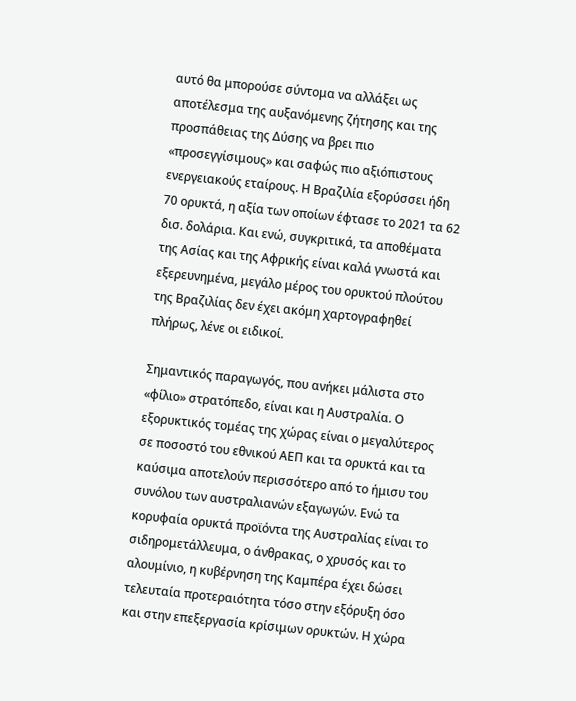αυτό θα μπορούσε σύντομα να αλλάξει ως αποτέλεσμα της αυξανόμενης ζήτησης και της προσπάθειας της Δύσης να βρει πιο «προσεγγίσιμους» και σαφώς πιο αξιόπιστους ενεργειακούς εταίρους. Η Βραζιλία εξορύσσει ήδη 70 ορυκτά, η αξία των οποίων έφτασε το 2021 τα 62 δισ. δολάρια. Και ενώ, συγκριτικά, τα αποθέματα της Ασίας και της Αφρικής είναι καλά γνωστά και εξερευνημένα, μεγάλο μέρος του ορυκτού πλούτου της Βραζιλίας δεν έχει ακόμη χαρτογραφηθεί πλήρως, λένε οι ειδικοί.

Σημαντικός παραγωγός, που ανήκει μάλιστα στο «φίλιο» στρατόπεδο, είναι και η Αυστραλία. Ο εξορυκτικός τομέας της χώρας είναι ο μεγαλύτερος σε ποσοστό του εθνικού ΑΕΠ και τα ορυκτά και τα καύσιμα αποτελούν περισσότερο από το ήμισυ του συνόλου των αυστραλιανών εξαγωγών. Ενώ τα κορυφαία ορυκτά προϊόντα της Αυστραλίας είναι το σιδηρομετάλλευμα, ο άνθρακας, ο χρυσός και το αλουμίνιο, η κυβέρνηση της Καμπέρα έχει δώσει τελευταία προτεραιότητα τόσο στην εξόρυξη όσο και στην επεξεργασία κρίσιμων ορυκτών. Η χώρα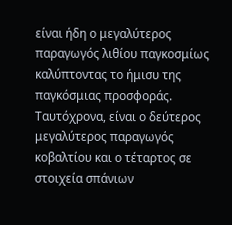είναι ήδη ο μεγαλύτερος παραγωγός λιθίου παγκοσμίως καλύπτοντας το ήμισυ της παγκόσμιας προσφοράς. Ταυτόχρονα, είναι ο δεύτερος μεγαλύτερος παραγωγός κοβαλτίου και ο τέταρτος σε στοιχεία σπάνιων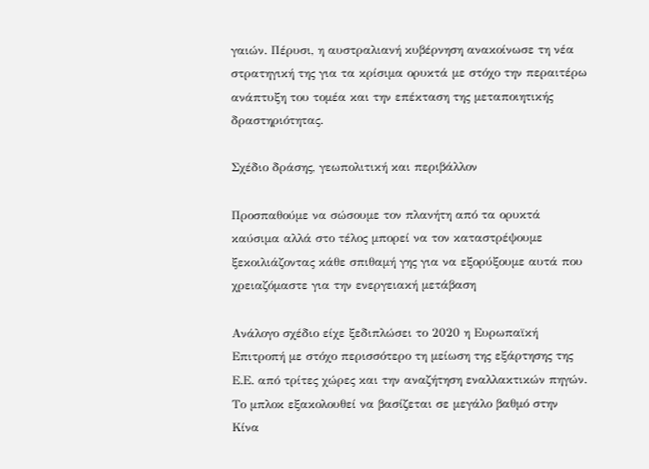γαιών. Πέρυσι, η αυστραλιανή κυβέρνηση ανακοίνωσε τη νέα στρατηγική της για τα κρίσιμα ορυκτά με στόχο την περαιτέρω ανάπτυξη του τομέα και την επέκταση της μεταποιητικής δραστηριότητας.

Σχέδιο δράσης, γεωπολιτική και περιβάλλον

Προσπαθούμε να σώσουμε τον πλανήτη από τα ορυκτά καύσιμα αλλά στο τέλος μπορεί να τον καταστρέψουμε ξεκοιλιάζοντας κάθε σπιθαμή γης για να εξορύξουμε αυτά που χρειαζόμαστε για την ενεργειακή μετάβαση

Ανάλογο σχέδιο είχε ξεδιπλώσει το 2020 η Ευρωπαϊκή Επιτροπή με στόχο περισσότερο τη μείωση της εξάρτησης της Ε.Ε. από τρίτες χώρες και την αναζήτηση εναλλακτικών πηγών. Το μπλοκ εξακολουθεί να βασίζεται σε μεγάλο βαθμό στην Κίνα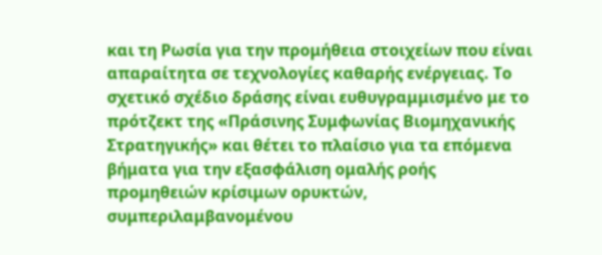και τη Ρωσία για την προμήθεια στοιχείων που είναι απαραίτητα σε τεχνολογίες καθαρής ενέργειας. Το σχετικό σχέδιο δράσης είναι ευθυγραμμισμένο με το πρότζεκτ της «Πράσινης Συμφωνίας Βιομηχανικής Στρατηγικής» και θέτει το πλαίσιο για τα επόμενα βήματα για την εξασφάλιση ομαλής ροής προμηθειών κρίσιμων ορυκτών, συμπεριλαμβανομένου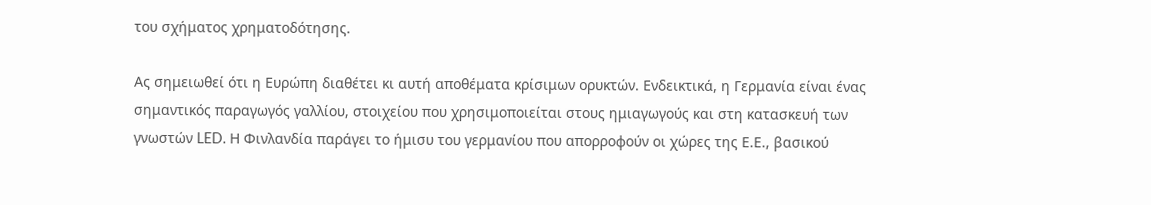του σχήματος χρηματοδότησης.

Ας σημειωθεί ότι η Ευρώπη διαθέτει κι αυτή αποθέματα κρίσιμων ορυκτών. Ενδεικτικά, η Γερμανία είναι ένας σημαντικός παραγωγός γαλλίου, στοιχείου που χρησιμοποιείται στους ημιαγωγούς και στη κατασκευή των γνωστών LED. Η Φινλανδία παράγει το ήμισυ του γερμανίου που απορροφούν οι χώρες της Ε.Ε., βασικού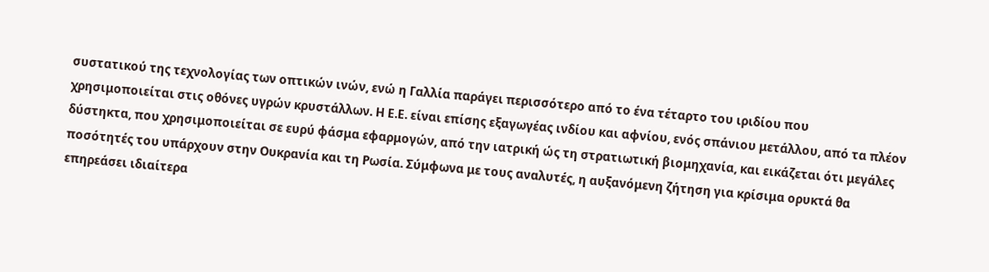συστατικού της τεχνολογίας των οπτικών ινών, ενώ η Γαλλία παράγει περισσότερο από το ένα τέταρτο του ιριδίου που χρησιμοποιείται στις οθόνες υγρών κρυστάλλων. Η Ε.Ε. είναι επίσης εξαγωγέας ινδίου και αφνίου, ενός σπάνιου μετάλλου, από τα πλέον δύστηκτα, που χρησιμοποιείται σε ευρύ φάσμα εφαρμογών, από την ιατρική ώς τη στρατιωτική βιομηχανία, και εικάζεται ότι μεγάλες ποσότητές του υπάρχουν στην Ουκρανία και τη Ρωσία. Σύμφωνα με τους αναλυτές, η αυξανόμενη ζήτηση για κρίσιμα ορυκτά θα επηρεάσει ιδιαίτερα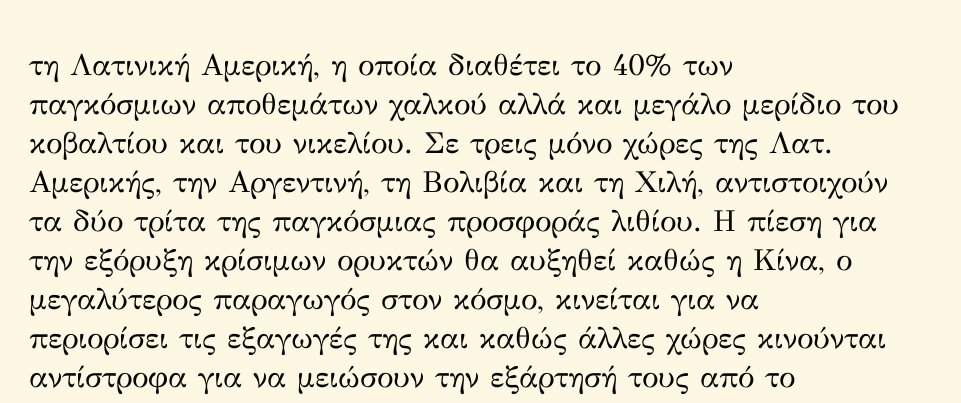τη Λατινική Αμερική, η οποία διαθέτει το 40% των παγκόσμιων αποθεμάτων χαλκού αλλά και μεγάλο μερίδιο του κοβαλτίου και του νικελίου. Σε τρεις μόνο χώρες της Λατ. Αμερικής, την Αργεντινή, τη Βολιβία και τη Χιλή, αντιστοιχούν τα δύο τρίτα της παγκόσμιας προσφοράς λιθίου. Η πίεση για την εξόρυξη κρίσιμων ορυκτών θα αυξηθεί καθώς η Κίνα, ο μεγαλύτερος παραγωγός στον κόσμο, κινείται για να περιορίσει τις εξαγωγές της και καθώς άλλες χώρες κινούνται αντίστροφα για να μειώσουν την εξάρτησή τους από το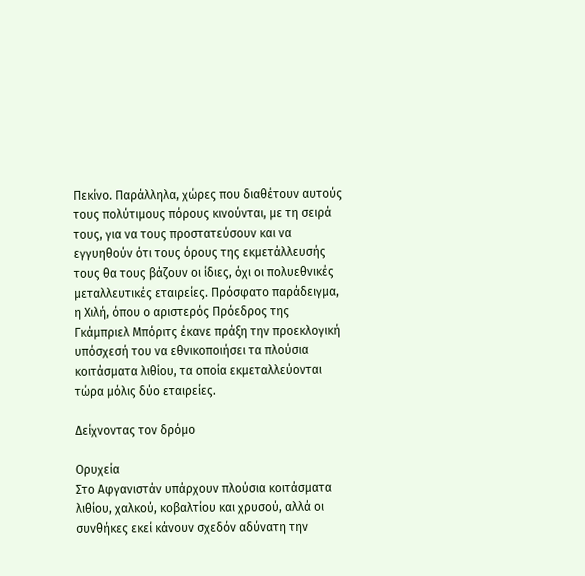Πεκίνο. Παράλληλα, χώρες που διαθέτουν αυτούς τους πολύτιμους πόρους κινούνται, με τη σειρά τους, για να τους προστατεύσουν και να εγγυηθούν ότι τους όρους της εκμετάλλευσής τους θα τους βάζουν οι ίδιες, όχι οι πολυεθνικές μεταλλευτικές εταιρείες. Πρόσφατο παράδειγμα, η Χιλή, όπου ο αριστερός Πρόεδρος της Γκάμπριελ Μπόριτς έκανε πράξη την προεκλογική υπόσχεσή του να εθνικοποιήσει τα πλούσια κοιτάσματα λιθίου, τα οποία εκμεταλλεύονται τώρα μόλις δύο εταιρείες.

Δείχνοντας τον δρόμο

Ορυχεία
Στο Αφγανιστάν υπάρχουν πλούσια κοιτάσματα λιθίου, χαλκού, κοβαλτίου και χρυσού, αλλά οι
συνθήκες εκεί κάνουν σχεδόν αδύνατη την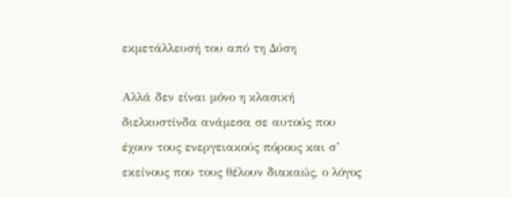εκμετάλλευσή του από τη Δύση

Αλλά δεν είναι μόνο η κλασική διελκυστίνδα ανάμεσα σε αυτούς που έχουν τους ενεργειακούς πόρους και σ’ εκείνους που τους θέλουν διακαώς, ο λόγος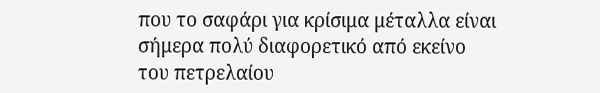που το σαφάρι για κρίσιμα μέταλλα είναι σήμερα πολύ διαφορετικό από εκείνο του πετρελαίου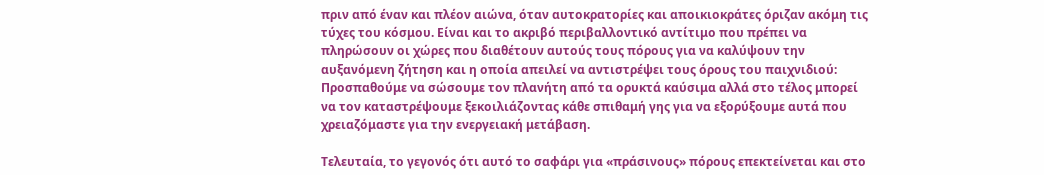πριν από έναν και πλέον αιώνα, όταν αυτοκρατορίες και αποικιοκράτες όριζαν ακόμη τις τύχες του κόσμου. Είναι και το ακριβό περιβαλλοντικό αντίτιμο που πρέπει να πληρώσουν οι χώρες που διαθέτουν αυτούς τους πόρους για να καλύψουν την αυξανόμενη ζήτηση και η οποία απειλεί να αντιστρέψει τους όρους του παιχνιδιού: Προσπαθούμε να σώσουμε τον πλανήτη από τα ορυκτά καύσιμα αλλά στο τέλος μπορεί να τον καταστρέψουμε ξεκοιλιάζοντας κάθε σπιθαμή γης για να εξορύξουμε αυτά που χρειαζόμαστε για την ενεργειακή μετάβαση.

Τελευταία, το γεγονός ότι αυτό το σαφάρι για «πράσινους» πόρους επεκτείνεται και στο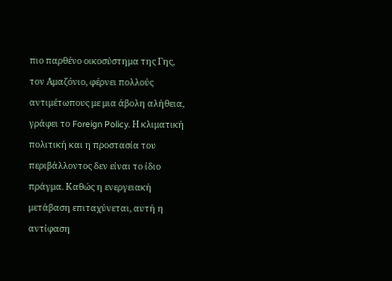πιο παρθένο οικοσύστημα της Γης, τον Αμαζόνιο, φέρνει πολλούς αντιμέτωπους με μια άβολη αλήθεια, γράφει το Foreign Policy. Η κλιματική πολιτική και η προστασία του περιβάλλοντος δεν είναι το ίδιο πράγμα. Καθώς η ενεργειακή μετάβαση επιταχύνεται, αυτή η αντίφαση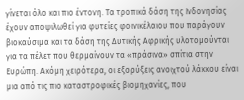γίνεται όλο και πιο έντονη. Τα τροπικά δάση της Ινδονησίας έχουν αποψιλωθεί για φυτείες φοινικέλαιου που παράγουν βιοκαύσιμα και τα δάση της Δυτικής Αφρικής υλοτομούνται για τα πέλετ που θερμαίνουν τα «πράσινα» σπίτια στην Ευρώπη. Ακόμη χειρότερα, οι εξορύξεις ανοιχτού λάκκου είναι μια από τις πιο καταστροφικές βιομηχανίες, που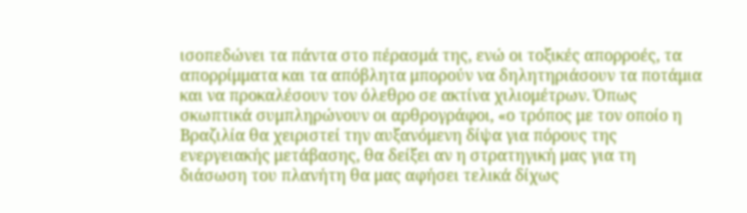ισοπεδώνει τα πάντα στο πέρασμά της, ενώ οι τοξικές απορροές, τα απορρίμματα και τα απόβλητα μπορούν να δηλητηριάσουν τα ποτάμια και να προκαλέσουν τον όλεθρο σε ακτίνα χιλιομέτρων. Όπως σκωπτικά συμπληρώνουν οι αρθρογράφοι, «ο τρόπος με τον οποίο η Βραζιλία θα χειριστεί την αυξανόμενη δίψα για πόρους της ενεργειακής μετάβασης, θα δείξει αν η στρατηγική μας για τη διάσωση του πλανήτη θα μας αφήσει τελικά δίχως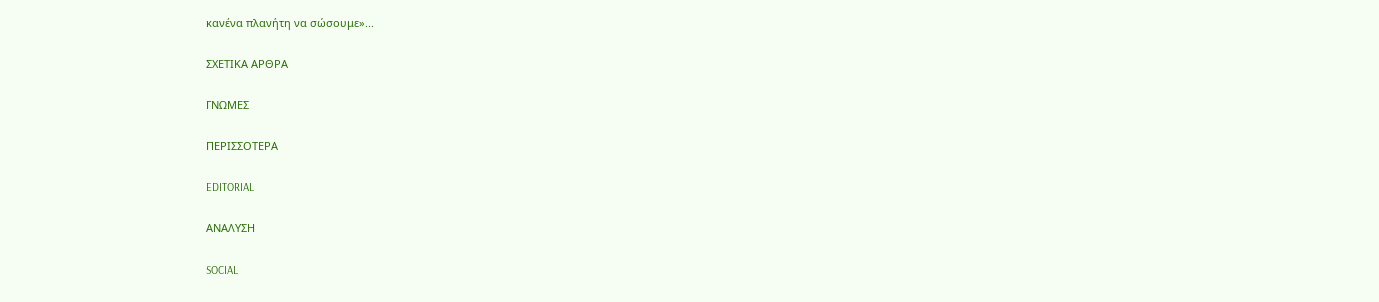κανένα πλανήτη να σώσουμε»...

ΣΧΕΤΙΚΑ ΑΡΘΡΑ

ΓΝΩΜΕΣ

ΠΕΡΙΣΣΟΤΕΡΑ

EDITORIAL

ΑΝΑΛΥΣΗ

SOCIAL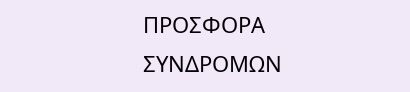ΠΡΟΣΦΟΡΑ ΣΥΝΔΡΟΜΩΝ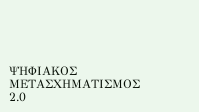ΨΗΦΙΑΚΟΣ ΜΕΤΑΣΧΗΜΑΤΙΣΜΟΣ 2.0